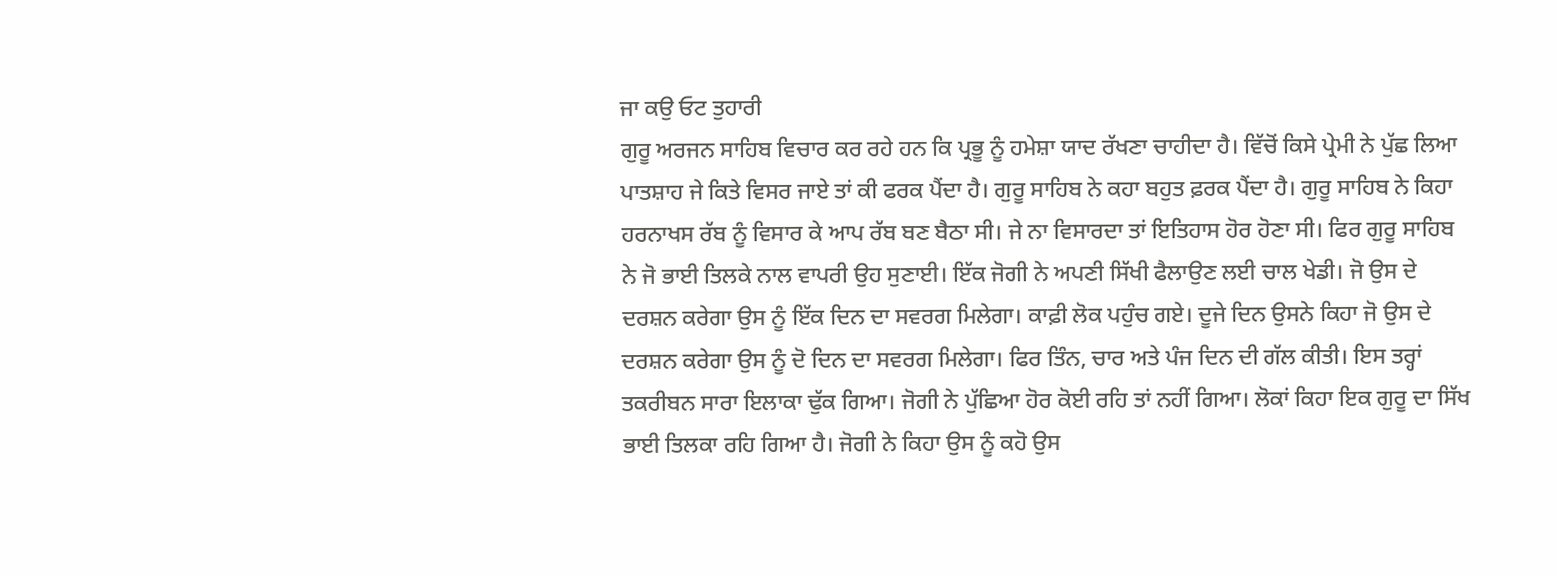ਜਾ ਕਉ ਓਟ ਤੁਹਾਰੀ
ਗੁਰੂ ਅਰਜਨ ਸਾਹਿਬ ਵਿਚਾਰ ਕਰ ਰਹੇ ਹਨ ਕਿ ਪ੍ਰਭੂ ਨੂੰ ਹਮੇਸ਼ਾ ਯਾਦ ਰੱਖਣਾ ਚਾਹੀਦਾ ਹੈ। ਵਿੱਚੋਂ ਕਿਸੇ ਪ੍ਰੇਮੀ ਨੇ ਪੁੱਛ ਲਿਆ ਪਾਤਸ਼ਾਹ ਜੇ ਕਿਤੇ ਵਿਸਰ ਜਾਏ ਤਾਂ ਕੀ ਫਰਕ ਪੈਂਦਾ ਹੈ। ਗੁਰੂ ਸਾਹਿਬ ਨੇ ਕਹਾ ਬਹੁਤ ਫ਼ਰਕ ਪੈਂਦਾ ਹੈ। ਗੁਰੂ ਸਾਹਿਬ ਨੇ ਕਿਹਾ ਹਰਨਾਖਸ ਰੱਬ ਨੂੰ ਵਿਸਾਰ ਕੇ ਆਪ ਰੱਬ ਬਣ ਬੈਠਾ ਸੀ। ਜੇ ਨਾ ਵਿਸਾਰਦਾ ਤਾਂ ਇਤਿਹਾਸ ਹੋਰ ਹੋਣਾ ਸੀ। ਫਿਰ ਗੁਰੂ ਸਾਹਿਬ ਨੇ ਜੋ ਭਾਈ ਤਿਲਕੇ ਨਾਲ ਵਾਪਰੀ ਉਹ ਸੁਣਾਈ। ਇੱਕ ਜੋਗੀ ਨੇ ਅਪਣੀ ਸਿੱਖੀ ਫੈਲਾਉਣ ਲਈ ਚਾਲ ਖੇਡੀ। ਜੋ ਉਸ ਦੇ ਦਰਸ਼ਨ ਕਰੇਗਾ ਉਸ ਨੂੰ ਇੱਕ ਦਿਨ ਦਾ ਸਵਰਗ ਮਿਲੇਗਾ। ਕਾਫ਼ੀ ਲੋਕ ਪਹੁੰਚ ਗਏ। ਦੂਜੇ ਦਿਨ ਉਸਨੇ ਕਿਹਾ ਜੋ ਉਸ ਦੇ ਦਰਸ਼ਨ ਕਰੇਗਾ ਉਸ ਨੂੰ ਦੋ ਦਿਨ ਦਾ ਸਵਰਗ ਮਿਲੇਗਾ। ਫਿਰ ਤਿੰਨ, ਚਾਰ ਅਤੇ ਪੰਜ ਦਿਨ ਦੀ ਗੱਲ ਕੀਤੀ। ਇਸ ਤਰ੍ਹਾਂ ਤਕਰੀਬਨ ਸਾਰਾ ਇਲਾਕਾ ਢੁੱਕ ਗਿਆ। ਜੋਗੀ ਨੇ ਪੁੱਛਿਆ ਹੋਰ ਕੋਈ ਰਹਿ ਤਾਂ ਨਹੀਂ ਗਿਆ। ਲੋਕਾਂ ਕਿਹਾ ਇਕ ਗੁਰੂ ਦਾ ਸਿੱਖ ਭਾਈ ਤਿਲਕਾ ਰਹਿ ਗਿਆ ਹੈ। ਜੋਗੀ ਨੇ ਕਿਹਾ ਉਸ ਨੂੰ ਕਹੋ ਉਸ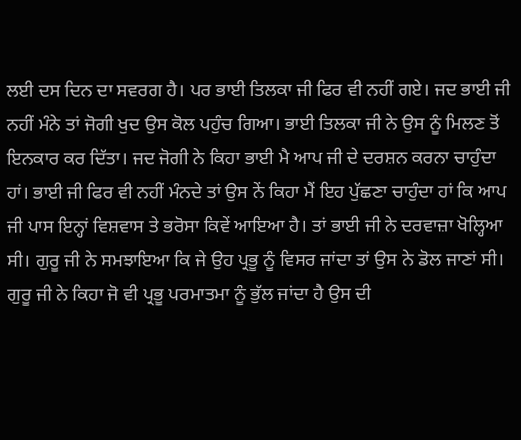ਲਈ ਦਸ ਦਿਨ ਦਾ ਸਵਰਗ ਹੈ। ਪਰ ਭਾਈ ਤਿਲਕਾ ਜੀ ਫਿਰ ਵੀ ਨਹੀਂ ਗਏ। ਜਦ ਭਾਈ ਜੀ ਨਹੀਂ ਮੰਨੇ ਤਾਂ ਜੋਗੀ ਖੁਦ ਉਸ ਕੋਲ ਪਹੁੰਚ ਗਿਆ। ਭਾਈ ਤਿਲਕਾ ਜੀ ਨੇ ਉਸ ਨੂੰ ਮਿਲਣ ਤੋਂ ਇਨਕਾਰ ਕਰ ਦਿੱਤਾ। ਜਦ ਜੋਗੀ ਨੇ ਕਿਹਾ ਭਾਈ ਮੈ ਆਪ ਜੀ ਦੇ ਦਰਸ਼ਨ ਕਰਨਾ ਚਾਹੁੰਦਾ ਹਾਂ। ਭਾਈ ਜੀ ਫਿਰ ਵੀ ਨਹੀਂ ਮੰਨਦੇ ਤਾਂ ਉਸ ਨੇਂ ਕਿਹਾ ਮੈਂ ਇਹ ਪੁੱਛਣਾ ਚਾਹੁੰਦਾ ਹਾਂ ਕਿ ਆਪ ਜੀ ਪਾਸ ਇਨ੍ਹਾਂ ਵਿਸ਼ਵਾਸ ਤੇ ਭਰੋਸਾ ਕਿਵੇਂ ਆਇਆ ਹੈ। ਤਾਂ ਭਾਈ ਜੀ ਨੇ ਦਰਵਾਜ਼ਾ ਖੋਲ੍ਹਿਆ ਸੀ। ਗੁਰੂ ਜੀ ਨੇ ਸਮਝਾਇਆ ਕਿ ਜੇ ਉਹ ਪ੍ਰਭੂ ਨੂੰ ਵਿਸਰ ਜਾਂਦਾ ਤਾਂ ਉਸ ਨੇ ਡੋਲ ਜਾਣਾਂ ਸੀ। ਗੁਰੂ ਜੀ ਨੇ ਕਿਹਾ ਜੋ ਵੀ ਪ੍ਰਭੂ ਪਰਮਾਤਮਾ ਨੂੰ ਭੁੱਲ ਜਾਂਦਾ ਹੈ ਉਸ ਦੀ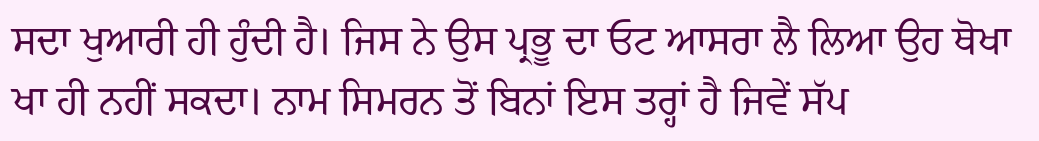ਸਦਾ ਖੁਆਰੀ ਹੀ ਹੁੰਦੀ ਹੈ। ਜਿਸ ਨੇ ਉਸ ਪ੍ਰਭੂ ਦਾ ਓਟ ਆਸਰਾ ਲੈ ਲਿਆ ਉਹ ਥੋਖਾ ਖਾ ਹੀ ਨਹੀਂ ਸਕਦਾ। ਨਾਮ ਸਿਮਰਨ ਤੋਂ ਬਿਨਾਂ ਇਸ ਤਰ੍ਹਾਂ ਹੈ ਜਿਵੇਂ ਸੱਪ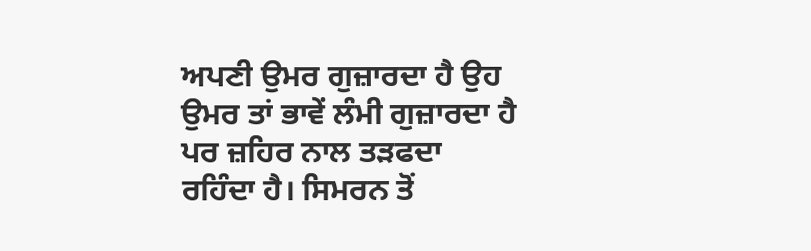ਅਪਣੀ ਉਮਰ ਗੁਜ਼ਾਰਦਾ ਹੈ ਉਹ ਉਮਰ ਤਾਂ ਭਾਵੇਂ ਲੰਮੀ ਗੁਜ਼ਾਰਦਾ ਹੈ ਪਰ ਜ਼ਹਿਰ ਨਾਲ ਤੜਫਦਾ ਰਹਿੰਦਾ ਹੈ। ਸਿਮਰਨ ਤੋਂ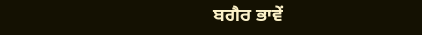ਬਗੈਰ ਭਾਵੇਂ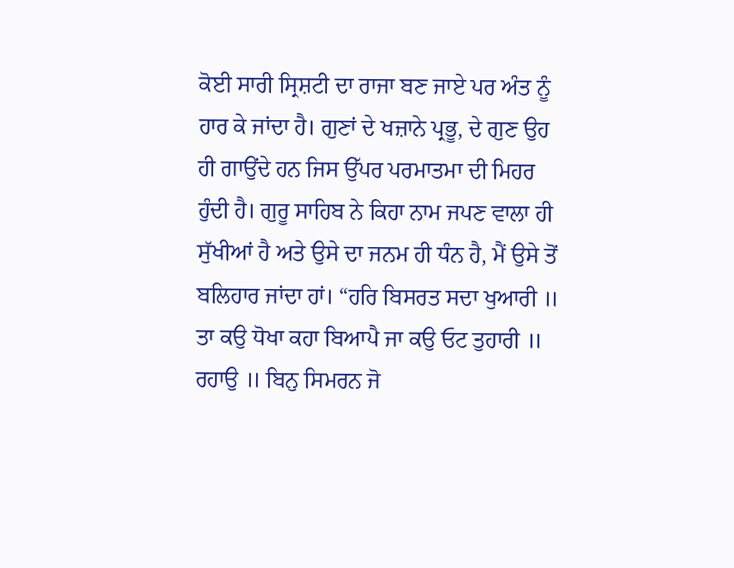ਕੋਈ ਸਾਰੀ ਸ੍ਰਿਸ਼ਟੀ ਦਾ ਰਾਜਾ ਬਣ ਜਾਏ ਪਰ ਅੰਤ ਨੂੰ ਹਾਰ ਕੇ ਜਾਂਦਾ ਹੈ। ਗੁਣਾਂ ਦੇ ਖਜ਼ਾਨੇ ਪ੍ਰਭੂ, ਦੇ ਗੁਣ ਉਹ ਹੀ ਗਾਉਂਦੇ ਹਨ ਜਿਸ ਉੱਪਰ ਪਰਮਾਤਮਾ ਦੀ ਮਿਹਰ ਹੁੰਦੀ ਹੈ। ਗੁਰੂ ਸਾਹਿਬ ਨੇ ਕਿਹਾ ਨਾਮ ਜਪਣ ਵਾਲਾ ਹੀ ਸੁੱਖੀਆਂ ਹੈ ਅਤੇ ਉਸੇ ਦਾ ਜਨਮ ਹੀ ਧੰਨ ਹੈ, ਮੈਂ ਉਸੇ ਤੋਂ ਬਲਿਹਾਰ ਜਾਂਦਾ ਹਾਂ। “ਹਰਿ ਬਿਸਰਤ ਸਦਾ ਖੁਆਰੀ ॥ ਤਾ ਕਉ ਧੋਖਾ ਕਹਾ ਬਿਆਪੈ ਜਾ ਕਉ ਓਟ ਤੁਹਾਰੀ ॥ ਰਹਾਉ ॥ ਬਿਨੁ ਸਿਮਰਨ ਜੋ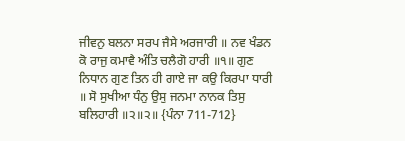ਜੀਵਨੁ ਬਲਨਾ ਸਰਪ ਜੈਸੇ ਅਰਜਾਰੀ ॥ ਨਵ ਖੰਡਨ ਕੋ ਰਾਜੁ ਕਮਾਵੈ ਅੰਤਿ ਚਲੈਗੋ ਹਾਰੀ ॥੧॥ ਗੁਣ ਨਿਧਾਨ ਗੁਣ ਤਿਨ ਹੀ ਗਾਏ ਜਾ ਕਉ ਕਿਰਪਾ ਧਾਰੀ ॥ ਸੋ ਸੁਖੀਆ ਧੰਨੁ ਉਸੁ ਜਨਮਾ ਨਾਨਕ ਤਿਸੁ ਬਲਿਹਾਰੀ ॥੨॥੨॥ {ਪੰਨਾ 711-712}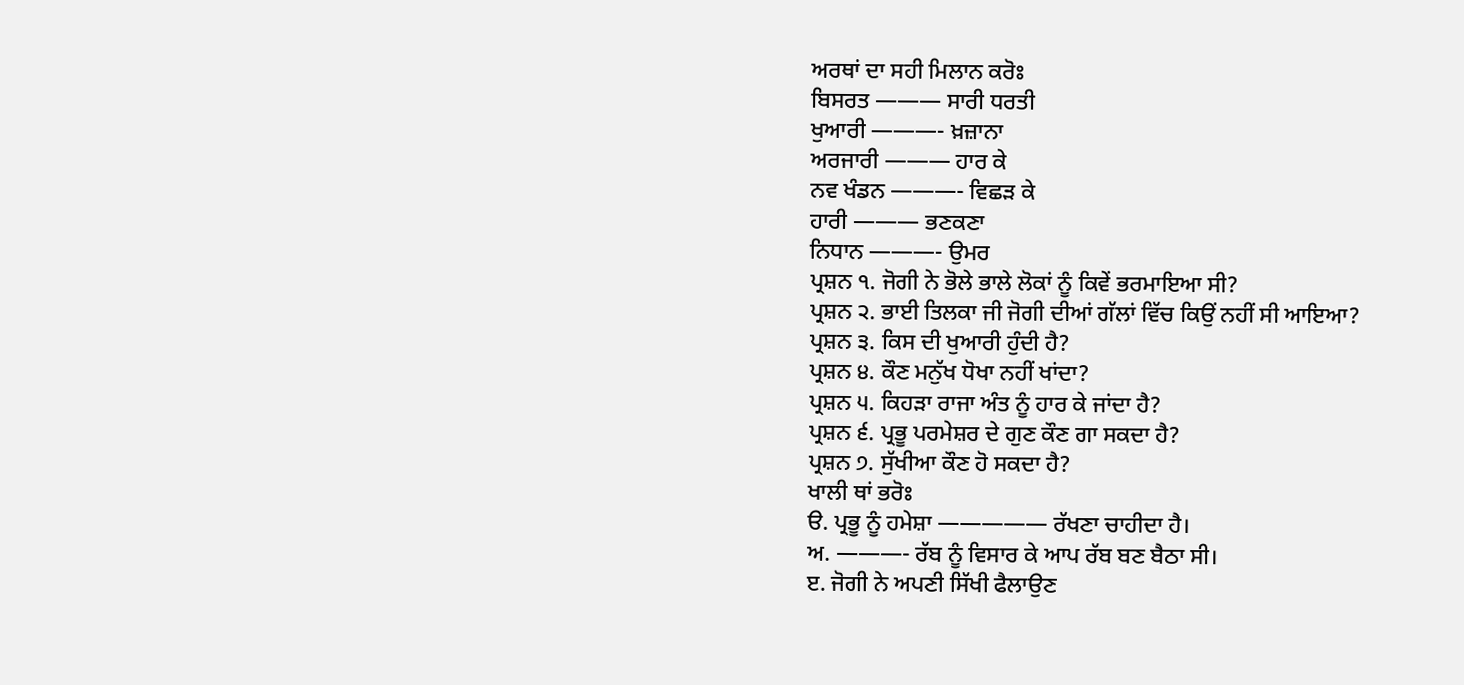ਅਰਥਾਂ ਦਾ ਸਹੀ ਮਿਲਾਨ ਕਰੋਃ
ਬਿਸਰਤ ——— ਸਾਰੀ ਧਰਤੀ
ਖੁਆਰੀ ———- ਖ਼ਜ਼ਾਨਾ
ਅਰਜਾਰੀ ——— ਹਾਰ ਕੇ
ਨਵ ਖੰਡਨ ———- ਵਿਛੜ ਕੇ
ਹਾਰੀ ——— ਭਣਕਣਾ
ਨਿਧਾਨ ———- ਉਮਰ
ਪ੍ਰਸ਼ਨ ੧. ਜੋਗੀ ਨੇ ਭੋਲੇ ਭਾਲੇ ਲੋਕਾਂ ਨੂੰ ਕਿਵੇਂ ਭਰਮਾਇਆ ਸੀ?
ਪ੍ਰਸ਼ਨ ੨. ਭਾਈ ਤਿਲਕਾ ਜੀ ਜੋਗੀ ਦੀਆਂ ਗੱਲਾਂ ਵਿੱਚ ਕਿਉਂ ਨਹੀਂ ਸੀ ਆਇਆ?
ਪ੍ਰਸ਼ਨ ੩. ਕਿਸ ਦੀ ਖੁਆਰੀ ਹੁੰਦੀ ਹੈ?
ਪ੍ਰਸ਼ਨ ੪. ਕੌਣ ਮਨੁੱਖ ਧੋਖਾ ਨਹੀਂ ਖਾਂਦਾ?
ਪ੍ਰਸ਼ਨ ੫. ਕਿਹੜਾ ਰਾਜਾ ਅੰਤ ਨੂੰ ਹਾਰ ਕੇ ਜਾਂਦਾ ਹੈ?
ਪ੍ਰਸ਼ਨ ੬. ਪ੍ਰਭੂ ਪਰਮੇਸ਼ਰ ਦੇ ਗੁਣ ਕੌਣ ਗਾ ਸਕਦਾ ਹੈ?
ਪ੍ਰਸ਼ਨ ੭. ਸੁੱਖੀਆ ਕੌਣ ਹੋ ਸਕਦਾ ਹੈ?
ਖਾਲੀ ਥਾਂ ਭਰੋਃ
ੳ. ਪ੍ਰਭੂ ਨੂੰ ਹਮੇਸ਼ਾ ————— ਰੱਖਣਾ ਚਾਹੀਦਾ ਹੈ।
ਅ. ———- ਰੱਬ ਨੂੰ ਵਿਸਾਰ ਕੇ ਆਪ ਰੱਬ ਬਣ ਬੈਠਾ ਸੀ।
ੲ. ਜੋਗੀ ਨੇ ਅਪਣੀ ਸਿੱਖੀ ਫੈਲਾਉਣ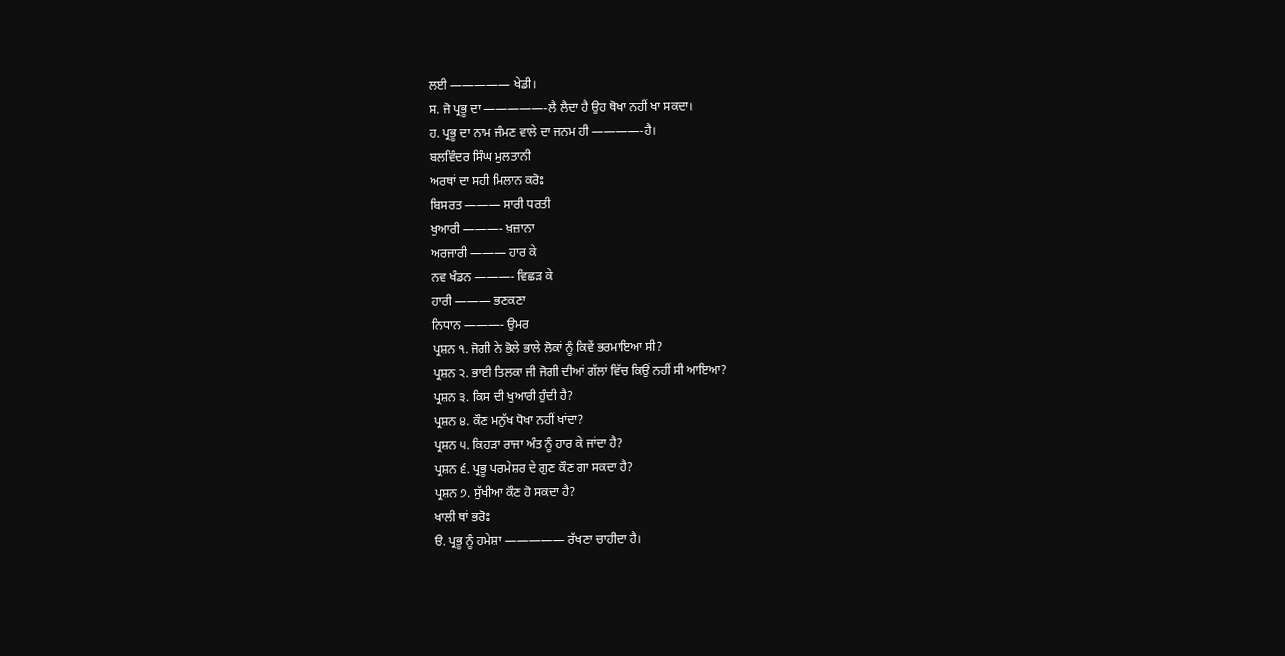ਲਈ ————— ਖੇਡੀ।
ਸ. ਜੋ ਪ੍ਰਭੂ ਦਾ —————-ਲੈ ਲੈਦਾ ਹੈ ਉਹ ਥੋਖਾ ਨਹੀਂ ਖਾ ਸਕਦਾ।
ਹ. ਪ੍ਰਭੂ ਦਾ ਨਾਮ ਜੰਮਣ ਵਾਲੇ ਦਾ ਜਨਮ ਹੀ ————-ਹੈ।
ਬਲਵਿੰਦਰ ਸਿੰਘ ਮੁਲਤਾਨੀ
ਅਰਥਾਂ ਦਾ ਸਹੀ ਮਿਲਾਨ ਕਰੋਃ
ਬਿਸਰਤ ——— ਸਾਰੀ ਧਰਤੀ
ਖੁਆਰੀ ———- ਖ਼ਜ਼ਾਨਾ
ਅਰਜਾਰੀ ——— ਹਾਰ ਕੇ
ਨਵ ਖੰਡਨ ———- ਵਿਛੜ ਕੇ
ਹਾਰੀ ——— ਭਣਕਣਾ
ਨਿਧਾਨ ———- ਉਮਰ
ਪ੍ਰਸ਼ਨ ੧. ਜੋਗੀ ਨੇ ਭੋਲੇ ਭਾਲੇ ਲੋਕਾਂ ਨੂੰ ਕਿਵੇਂ ਭਰਮਾਇਆ ਸੀ?
ਪ੍ਰਸ਼ਨ ੨. ਭਾਈ ਤਿਲਕਾ ਜੀ ਜੋਗੀ ਦੀਆਂ ਗੱਲਾਂ ਵਿੱਚ ਕਿਉਂ ਨਹੀਂ ਸੀ ਆਇਆ?
ਪ੍ਰਸ਼ਨ ੩. ਕਿਸ ਦੀ ਖੁਆਰੀ ਹੁੰਦੀ ਹੈ?
ਪ੍ਰਸ਼ਨ ੪. ਕੌਣ ਮਨੁੱਖ ਧੋਖਾ ਨਹੀਂ ਖਾਂਦਾ?
ਪ੍ਰਸ਼ਨ ੫. ਕਿਹੜਾ ਰਾਜਾ ਅੰਤ ਨੂੰ ਹਾਰ ਕੇ ਜਾਂਦਾ ਹੈ?
ਪ੍ਰਸ਼ਨ ੬. ਪ੍ਰਭੂ ਪਰਮੇਸ਼ਰ ਦੇ ਗੁਣ ਕੌਣ ਗਾ ਸਕਦਾ ਹੈ?
ਪ੍ਰਸ਼ਨ ੭. ਸੁੱਖੀਆ ਕੌਣ ਹੋ ਸਕਦਾ ਹੈ?
ਖਾਲੀ ਥਾਂ ਭਰੋਃ
ੳ. ਪ੍ਰਭੂ ਨੂੰ ਹਮੇਸ਼ਾ ————— ਰੱਖਣਾ ਚਾਹੀਦਾ ਹੈ।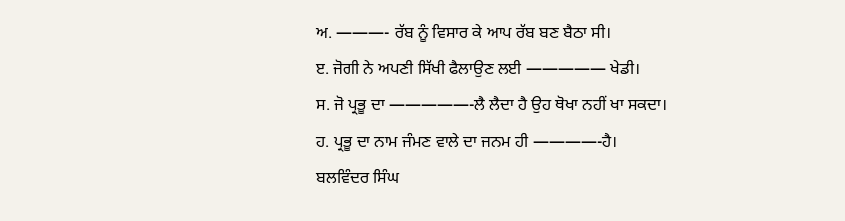ਅ. ———- ਰੱਬ ਨੂੰ ਵਿਸਾਰ ਕੇ ਆਪ ਰੱਬ ਬਣ ਬੈਠਾ ਸੀ।
ੲ. ਜੋਗੀ ਨੇ ਅਪਣੀ ਸਿੱਖੀ ਫੈਲਾਉਣ ਲਈ ————— ਖੇਡੀ।
ਸ. ਜੋ ਪ੍ਰਭੂ ਦਾ —————-ਲੈ ਲੈਦਾ ਹੈ ਉਹ ਥੋਖਾ ਨਹੀਂ ਖਾ ਸਕਦਾ।
ਹ. ਪ੍ਰਭੂ ਦਾ ਨਾਮ ਜੰਮਣ ਵਾਲੇ ਦਾ ਜਨਮ ਹੀ ————-ਹੈ।
ਬਲਵਿੰਦਰ ਸਿੰਘ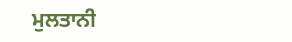ਮੁਲਤਾਨੀ